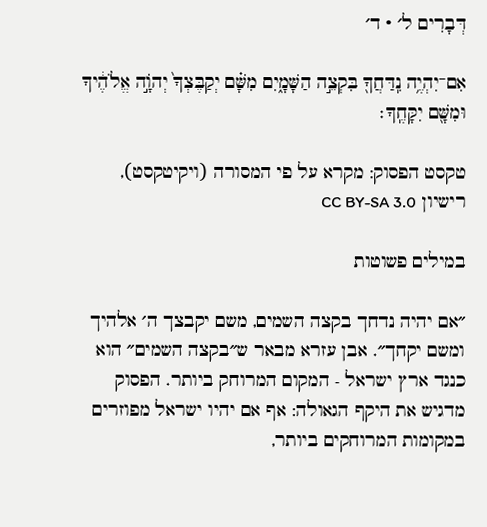דְּבָרִים ל׳ · ד׳

אִם־יִהְיֶ֥ה נִֽדַּחֲךָ֖ בִּקְצֵ֣ה הַשָּׁמָ֑יִם מִשָּׁ֗ם יְקַבֶּצְךָ֙ יְהֹוָ֣ה אֱלֹהֶ֔יךָ וּמִשָּׁ֖ם יִקָּחֶֽךָ׃

טקסט הפסוק: מקרא על פי המסורה (ויקיטקסט), רישיון CC BY-SA 3.0

במילים פשוטות

״אם יהיה נדחך בקצה השמים, משם יקבצך ה׳ אלהיך ומשם יקחך״. אבן עזרא מבאר ש״בקצה השמים״ הוא כנגד ארץ ישראל - המקום המרוחק ביותר. הפסוק מדגיש את היקף הגאולה: אף אם יהיו ישראל מפוזרים במקומות המרוחקים ביותר,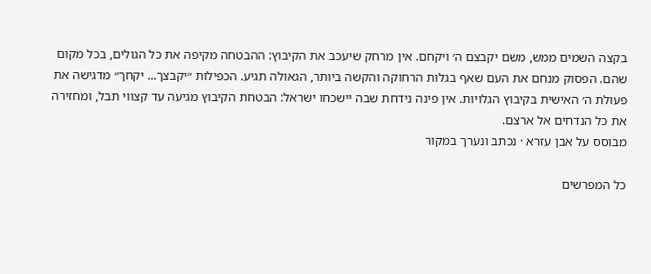בקצה השמים ממש, משם יקבצם ה׳ ויקחם. אין מרחק שיעכב את הקיבוץ: ההבטחה מקיפה את כל הגולים, בכל מקום שהם. הפסוק מנחם את העם שאף בגלות הרחוקה והקשה ביותר, הגאולה תגיע. הכפילות ״יקבצך... יקחך״ מדגישה את פעולת ה׳ האישית בקיבוץ הגלויות. אין פינה נידחת שבה יישכחו ישראל: הבטחת הקיבוץ מגיעה עד קצווי תבל, ומחזירה את כל הנדחים אל ארצם.
מבוסס על אבן עזרא · נכתב ונערך במקור

כל המפרשים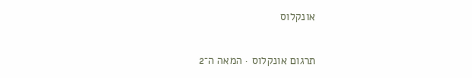אונקלוס

תרגום אונקלוס · המאה ה־2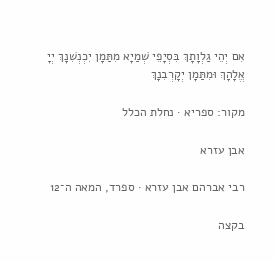אִם יְהֵי גַלְוָתָךְ בִּסְיָפֵי שְׁמַיָא מִתַּמָן יִכְנְשִׁנָךְ יְיָ אֱלָהָךְ וּמִתַּמָן יְקָרְבִנָךְ

מקור: ספריא · נחלת הכלל

אבן עזרא

רבי אברהם אבן עזרא · ספרד, המאה ה־12

בקצה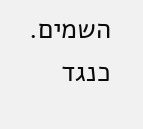השמים. כנגד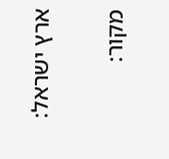ארץ ישראל:

מקור: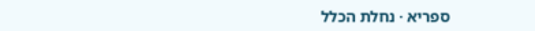ספריא · נחלת הכלל